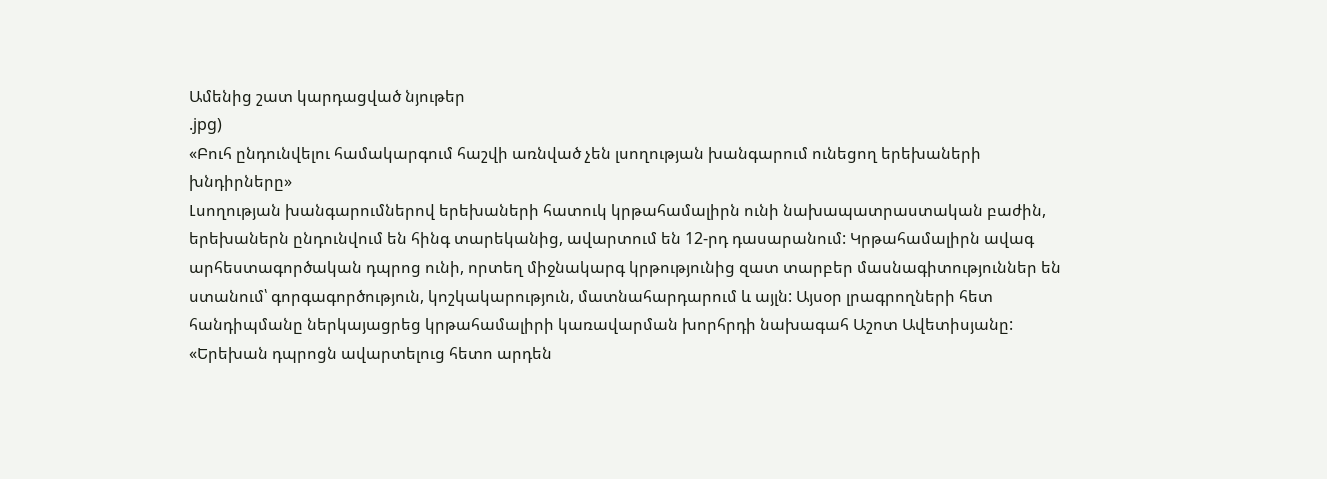Ամենից շատ կարդացված նյութեր
.jpg)
«Բուհ ընդունվելու համակարգում հաշվի առնված չեն լսողության խանգարում ունեցող երեխաների խնդիրները»
Լսողության խանգարումներով երեխաների հատուկ կրթահամալիրն ունի նախապատրաստական բաժին, երեխաներն ընդունվում են հինգ տարեկանից, ավարտում են 12-րդ դասարանում: Կրթահամալիրն ավագ արհեստագործական դպրոց ունի, որտեղ միջնակարգ կրթությունից զատ տարբեր մասնագիտություններ են ստանում՝ գորգագործություն, կոշկակարություն, մատնահարդարում և այլն: Այսօր լրագրողների հետ հանդիպմանը ներկայացրեց կրթահամալիրի կառավարման խորհրդի նախագահ Աշոտ Ավետիսյանը:
«Երեխան դպրոցն ավարտելուց հետո արդեն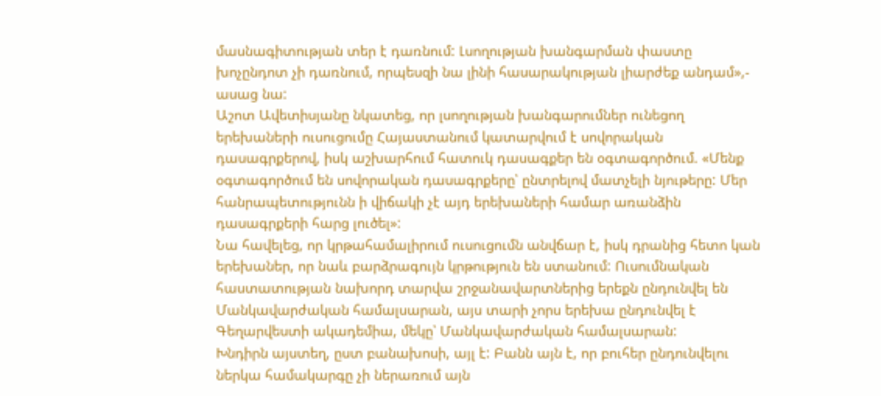մասնագիտության տեր է դառնում: Լսողության խանգարման փաստը խոչընդոտ չի դառնում, որպեսզի նա լինի հասարակության լիարժեք անդամ»,- ասաց նա:
Աշոտ Ավետիսյանը նկատեց, որ լսողության խանգարումներ ունեցող երեխաների ուսուցումը Հայաստանում կատարվում է սովորական դասագրքերով, իսկ աշխարհում հատուկ դասագքեր են օգտագործում. «Մենք օգտագործում են սովորական դասագրքերը՝ ընտրելով մատչելի նյութերը: Մեր հանրապետությունն ի վիճակի չէ այդ երեխաների համար առանձին դասագրքերի հարց լուծել»:
Նա հավելեց, որ կրթահամալիրում ուսուցումն անվճար է, իսկ դրանից հետո կան երեխաներ, որ նաև բարձրագույն կրթություն են ստանում: Ուսումնական հաստատության նախորդ տարվա շրջանավարտներից երեքն ընդունվել են Մանկավարժական համալսարան, այս տարի չորս երեխա ընդունվել է Գեղարվեստի ակադեմիա, մեկը՝ Մանկավարժական համալսարան:
Խնդիրն այստեղ, ըստ բանախոսի, այլ է: Բանն այն է, որ բուհեր ընդունվելու ներկա համակարգը չի ներառում այն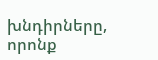խնդիրները, որոնք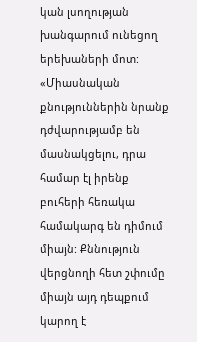կան լսողության խանգարում ունեցող երեխաների մոտ:
«Միասնական քնություններին նրանք դժվարությամբ են մասնակցելու, դրա համար էլ իրենք բուհերի հեռակա համակարգ են դիմում միայն: Քննություն վերցնողի հետ շփումը միայն այդ դեպքում կարող է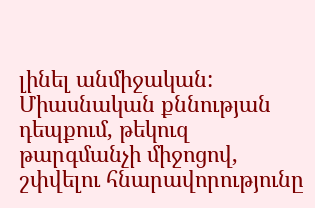լինել անմիջական: Միասնական քննության դեպքում, թեկուզ թարգմանչի միջոցով, շփվելու հնարավորությունը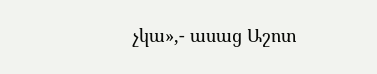չկա»,- ասաց Աշոտ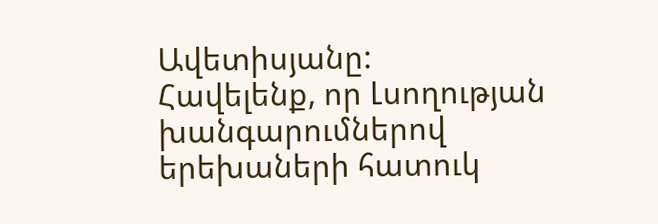Ավետիսյանը:
Հավելենք, որ Լսողության խանգարումներով երեխաների հատուկ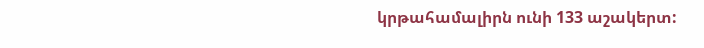կրթահամալիրն ունի 133 աշակերտ: